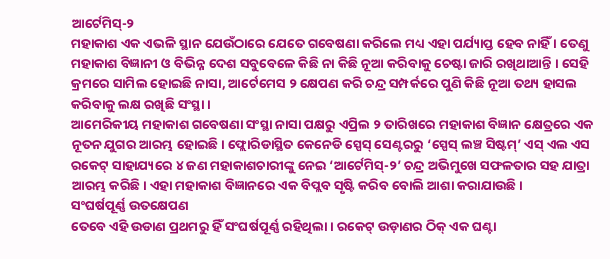ଆର୍ଟେମିସ୍-୨
ମହାକାଶ ଏକ ଏଭଳି ସ୍ଥାନ ଯେଉଁଠାରେ ଯେତେ ଗବେଷଣା କରିଲେ ମଧ୍ୟ ଏହା ପର୍ଯ୍ୟାପ୍ତ ହେବ ନାହିଁ । ତେଣୁ ମହାକାଶ ବିଜ୍ଞାନୀ ଓ ବିଭିନ୍ନ ଦେଶ ସବୁବେଳେ କିଛି ନା କିଛି ନୂଆ କରିବାକୁ ଚେଷ୍ଟା ଜାରି ରଖିଥାଆନ୍ତି । ସେହି କ୍ରମରେ ସାମିଲ ହୋଇଛି ନାସା, ଆର୍ଟେମେସ ୨ କ୍ଷେପଣ କରି ଚନ୍ଦ୍ର ସମ୍ପର୍କରେ ପୁଣି କିଛି ନୂଆ ତଥ୍ୟ ହାସଲ କରିବାକୁ ଲକ୍ଷ ରଖିଛି ସଂସ୍ଥା ।
ଆମେରିକୀୟ ମହାକାଶ ଗବେଷଣା ସଂସ୍ଥା ନାସା ପକ୍ଷରୁ ଏପ୍ରିଲ ୨ ତାରିଖରେ ମହାକାଶ ବିଜ୍ଞାନ କ୍ଷେତ୍ରରେ ଏକ ନୂତନ ଯୁଗର ଆରମ୍ଭ ହୋଇଛି। ଫ୍ଲୋରିଡାସ୍ଥିତ କେନେଡି ସ୍ପେସ୍ ସେଣ୍ଟରରୁ ‘ସ୍ପେସ୍ ଲଞ୍ଚ ସିଷ୍ଟମ୍’ ଏସ୍ ଏଲ ଏସ ରକେଟ୍ ସାହାଯ୍ୟରେ ୪ ଜଣ ମହାକାଶଚାରୀଙ୍କୁ ନେଇ ‘ଆର୍ଟେମିସ୍-୨’ ଚନ୍ଦ୍ର ଅଭିମୁଖେ ସଫଳତାର ସହ ଯାତ୍ରା ଆରମ୍ଭ କରିଛି। ଏହା ମହାକାଶ ବିଜ୍ଞାନରେ ଏକ ବିପ୍ଲବ ସୃଷ୍ଟି କରିବ ବୋଲି ଆଶା କରାଯାଉଛି ।
ସଂଘର୍ଷପୂର୍ଣ୍ଣ ଉତକ୍ଷେପଣ
ତେବେ ଏହି ଉଡାଣ ପ୍ରଥମରୁ ହିଁ ସଂଘର୍ଷପୂର୍ଣ୍ଣ ରହିଥିଲା । ରକେଟ୍ ଉଡ଼ାଣର ଠିକ୍ ଏକ ଘଣ୍ଟା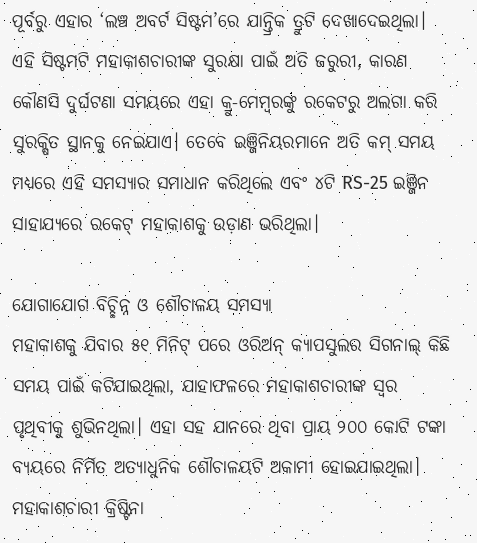ପୂର୍ବରୁ ଏହାର ‘ଲଞ୍ଚ ଅବର୍ଟ ସିଷ୍ଟମ’ରେ ଯାନ୍ତ୍ରିକ ତ୍ରୁଟି ଦେଖାଦେଇଥିଲା। ଏହି ସିଷ୍ଟମଟି ମହାକାଶଚାରୀଙ୍କ ସୁରକ୍ଷା ପାଇଁ ଅତି ଜରୁରୀ, କାରଣ କୌଣସି ଦୁର୍ଘଟଣା ସମୟରେ ଏହା କ୍ରୁ-ମେମ୍ବରଙ୍କୁ ରକେଟରୁ ଅଲଗା କରି ସୁରକ୍ଷିତ ସ୍ଥାନକୁ ନେଇଯାଏ। ତେବେ ଇଞ୍ଜିନିୟରମାନେ ଅତି କମ୍ ସମୟ ମଧ୍ୟରେ ଏହି ସମସ୍ୟାର ସମାଧାନ କରିଥିଲେ ଏବଂ ୪ଟି RS-25 ଇଞ୍ଜିନ ସାହାଯ୍ୟରେ ରକେଟ୍ ମହାକାଶକୁ ଉଡ଼ାଣ ଭରିଥିଲା।

ଯୋଗାଯୋଗ ବିଚ୍ଛିନ୍ନ ଓ ଶୌଚାଳୟ ସମସ୍ୟା
ମହାକାଶକୁ ଯିବାର ୫୧ ମିନିଟ୍ ପରେ ଓରିଅନ୍ କ୍ୟାପସୁଲର ସିଗନାଲ୍ କିଛି ସମୟ ପାଇଁ କଟିଯାଇଥିଲା, ଯାହାଫଳରେ ମହାକାଶଚାରୀଙ୍କ ସ୍ୱର ପୃଥିବୀକୁ ଶୁଭିନଥିଲା। ଏହା ସହ ଯାନରେ ଥିବା ପ୍ରାୟ ୨୦୦ କୋଟି ଟଙ୍କା ବ୍ୟୟରେ ନିର୍ମିତ ଅତ୍ୟାଧୁନିକ ଶୌଚାଳୟଟି ଅକାମୀ ହୋଇଯାଇଥିଲା। ମହାକାଶଚାରୀ କ୍ରିଷ୍ଟିନା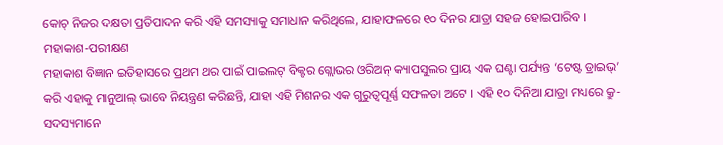କୋଚ୍ ନିଜର ଦକ୍ଷତା ପ୍ରତିପାଦନ କରି ଏହି ସମସ୍ୟାକୁ ସମାଧାନ କରିଥିଲେ, ଯାହାଫଳରେ ୧୦ ଦିନର ଯାତ୍ରା ସହଜ ହୋଇପାରିବ ।
ମହାକାଶ-ପରୀକ୍ଷଣ
ମହାକାଶ ବିଜ୍ଞାନ ଇତିହାସରେ ପ୍ରଥମ ଥର ପାଇଁ ପାଇଲଟ୍ ବିକ୍ଟର ଗ୍ଲୋଭର ଓରିଅନ୍ କ୍ୟାପସୁଲର ପ୍ରାୟ ଏକ ଘଣ୍ଟା ପର୍ଯ୍ୟନ୍ତ ‘ଟେଷ୍ଟ ଡ୍ରାଇଭ୍’ କରି ଏହାକୁ ମାନୁଆଲ୍ ଭାବେ ନିୟନ୍ତ୍ରଣ କରିଛନ୍ତି, ଯାହା ଏହି ମିଶନର ଏକ ଗୁରୁତ୍ୱପୂର୍ଣ୍ଣ ସଫଳତା ଅଟେ । ଏହି ୧୦ ଦିନିଆ ଯାତ୍ରା ମଧ୍ୟରେ କ୍ରୁ-ସଦସ୍ୟମାନେ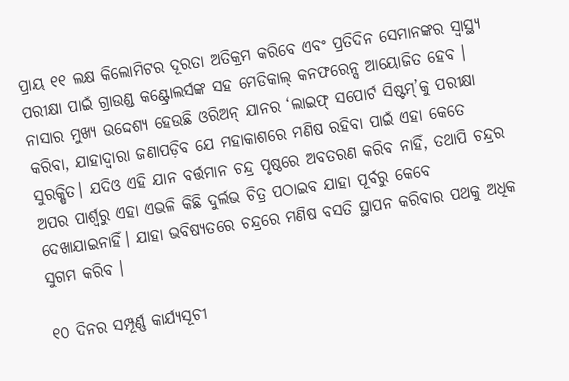ପ୍ରାୟ ୧୧ ଲକ୍ଷ କିଲୋମିଟର ଦୂରତା ଅତିକ୍ରମ କରିବେ ଏବଂ ପ୍ରତିଦିନ ସେମାନଙ୍କର ସ୍ୱାସ୍ଥ୍ୟ ପରୀକ୍ଷା ପାଇଁ ଗ୍ରାଉଣ୍ଡ କଣ୍ଟ୍ରୋଲର୍ସଙ୍କ ସହ ମେଡିକାଲ୍ କନଫରେନ୍ସ ଆୟୋଜିତ ହେବ । ନାସାର ମୁଖ୍ୟ ଉଦ୍ଦେଶ୍ୟ ହେଉଛି ଓରିଅନ୍ ଯାନର ‘ଲାଇଫ୍ ସପୋର୍ଟ ସିଷ୍ଟମ୍’କୁ ପରୀକ୍ଷା କରିବା, ଯାହାଦ୍ୱାରା ଜଣାପଡ଼ିବ ଯେ ମହାକାଶରେ ମଣିଷ ରହିବା ପାଇଁ ଏହା କେତେ ସୁରକ୍ଷିତ। ଯଦିଓ ଏହି ଯାନ ବର୍ତ୍ତମାନ ଚନ୍ଦ୍ର ପୃଷ୍ଠରେ ଅବତରଣ କରିବ ନାହିଁ, ତଥାପି ଚନ୍ଦ୍ରର ଅପର ପାର୍ଶ୍ୱରୁ ଏହା ଏଭଳି କିଛି ଦୁର୍ଲଭ ଚିତ୍ର ପଠାଇବ ଯାହା ପୂର୍ବରୁ କେବେ ଦେଖାଯାଇନାହିଁ। ଯାହା ଭବିଷ୍ୟତରେ ଚନ୍ଦ୍ରରେ ମଣିଷ ବସତି ସ୍ଥାପନ କରିବାର ପଥକୁ ଅଧିକ ସୁଗମ କରିବ ।

୧୦ ଦିନର ସମ୍ପୂର୍ଣ୍ଣ କାର୍ଯ୍ୟସୂଚୀ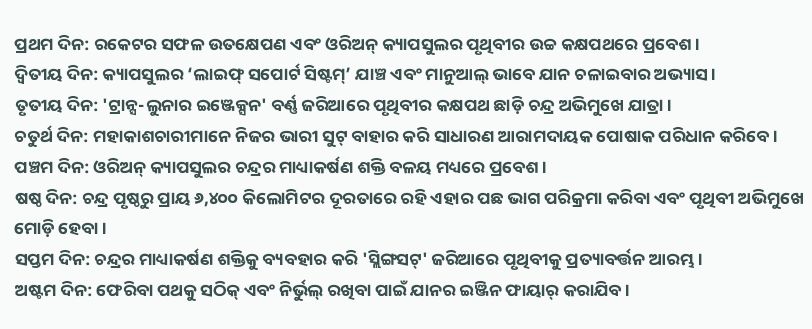ପ୍ରଥମ ଦିନ: ରକେଟର ସଫଳ ଉତକ୍ଷେପଣ ଏବଂ ଓରିଅନ୍ କ୍ୟାପସୁଲର ପୃଥିବୀର ଉଚ୍ଚ କକ୍ଷପଥରେ ପ୍ରବେଶ।
ଦ୍ୱିତୀୟ ଦିନ: କ୍ୟାପସୁଲର ‘ଲାଇଫ୍ ସପୋର୍ଟ ସିଷ୍ଟମ୍’ ଯାଞ୍ଚ ଏବଂ ମାନୁଆଲ୍ ଭାବେ ଯାନ ଚଳାଇବାର ଅଭ୍ୟାସ।
ତୃତୀୟ ଦିନ: 'ଟ୍ରାନ୍ସ-ଲୁନାର ଇଞ୍ଜେକ୍ସନ' ବର୍ଣ୍ଣ ଜରିଆରେ ପୃଥିବୀର କକ୍ଷପଥ ଛାଡ଼ି ଚନ୍ଦ୍ର ଅଭିମୁଖେ ଯାତ୍ରା।
ଚତୁର୍ଥ ଦିନ: ମହାକାଶଚାରୀମାନେ ନିଜର ଭାରୀ ସୁଟ୍ ବାହାର କରି ସାଧାରଣ ଆରାମଦାୟକ ପୋଷାକ ପରିଧାନ କରିବେ।
ପଞ୍ଚମ ଦିନ: ଓରିଅନ୍ କ୍ୟାପସୁଲର ଚନ୍ଦ୍ରର ମାଧ୍ୟାକର୍ଷଣ ଶକ୍ତି ବଳୟ ମଧ୍ୟରେ ପ୍ରବେଶ ।
ଷଷ୍ଠ ଦିନ: ଚନ୍ଦ୍ର ପୃଷ୍ଠରୁ ପ୍ରାୟ ୬,୪୦୦ କିଲୋମିଟର ଦୂରତାରେ ରହି ଏହାର ପଛ ଭାଗ ପରିକ୍ରମା କରିବା ଏବଂ ପୃଥିବୀ ଅଭିମୁଖେ ମୋଡ଼ି ହେବା ।
ସପ୍ତମ ଦିନ: ଚନ୍ଦ୍ରର ମାଧ୍ୟାକର୍ଷଣ ଶକ୍ତିକୁ ବ୍ୟବହାର କରି 'ସ୍ଲିଙ୍ଗସଟ୍' ଜରିଆରେ ପୃଥିବୀକୁ ପ୍ରତ୍ୟାବର୍ତ୍ତନ ଆରମ୍ଭ ।
ଅଷ୍ଟମ ଦିନ: ଫେରିବା ପଥକୁ ସଠିକ୍ ଏବଂ ନିର୍ଭୁଲ୍ ରଖିବା ପାଇଁ ଯାନର ଇଞ୍ଜିନ ଫାୟାର୍ କରାଯିବ ।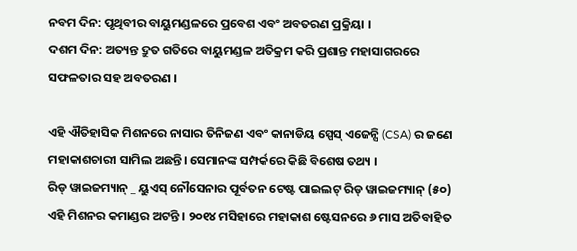ନବମ ଦିନ: ପୃଥିବୀର ବାୟୁମଣ୍ଡଳରେ ପ୍ରବେଶ ଏବଂ ଅବତରଣ ପ୍ରକ୍ରିୟା ।
ଦଶମ ଦିନ: ଅତ୍ୟନ୍ତ ଦ୍ରୁତ ଗତିରେ ବାୟୁମଣ୍ଡଳ ଅତିକ୍ରମ କରି ପ୍ରଶାନ୍ତ ମହାସାଗରରେ ସଫଳତାର ସହ ଅବତରଣ ।

ଏହି ଐତିହାସିକ ମିଶନରେ ନାସାର ତିନିଜଣ ଏବଂ କାନାଡିୟ ସ୍ପେସ୍ ଏଜେନ୍ସି (CSA) ର ଜଣେ ମହାକାଶଚାରୀ ସାମିଲ ଅଛନ୍ତି। ସେମାନଙ୍କ ସମ୍ପର୍କରେ କିଛି ବିଶେଷ ତଥ୍ୟ ।
ରିଡ୍ ୱାଇଜମ୍ୟାନ୍ _ ୟୁଏସ୍ ନୌସେନାର ପୂର୍ବତନ ଟେଷ୍ଟ ପାଇଲଟ୍ ରିଡ୍ ୱାଇଜମ୍ୟାନ୍ (୫୦) ଏହି ମିଶନର କମାଣ୍ଡର ଅଟନ୍ତି । ୨୦୧୪ ମସିହାରେ ମହାକାଶ ଷ୍ଟେସନରେ ୬ ମାସ ଅତିବାହିତ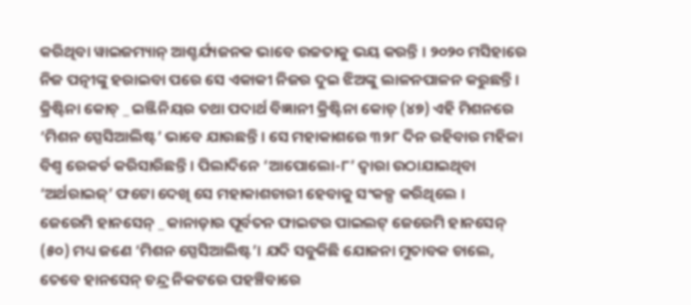କରିଥିବା ୱାଇଜମ୍ୟାନ୍ ଆଶ୍ଚର୍ଯ୍ୟଜନକ ଭାବେ ଉଚ୍ଚତାକୁ ଭୟ କରନ୍ତି । ୨୦୨୦ ମସିହାରେ ନିଜ ପତ୍ନୀଙ୍କୁ ହରାଇବା ପରେ ସେ ଏକାକୀ ନିଜର ଦୁଇ ଝିଅଙ୍କୁ ଲାଳନପାଳନ କରୁଛନ୍ତି ।
କ୍ରିଷ୍ଟିନା କୋଚ୍ _ ଇଞ୍ଜିନିୟର ତଥା ପଦାର୍ଥ ବିଜ୍ଞାନୀ କ୍ରିଷ୍ଟିନା କୋଚ୍ (୪୭) ଏହି ମିଶନରେ ‘ମିଶନ ସ୍ପେସିଆଲିଷ୍ଟ’ ଭାବେ ଯାଉଛନ୍ତି । ସେ ମହାକାଶରେ ୩୨୮ ଦିନ ରହିବାର ମହିଳା ବିଶ୍ୱ ରେକର୍ଡ କରିସାରିଛନ୍ତି । ପିଲାଦିନେ ‘ଆପୋଲୋ-୮’ ଦ୍ୱାରା ଉଠାଯାଇଥିବା ‘ଅର୍ଥରାଇଜ୍’ ଫଟୋ ଦେଖି ସେ ମହାକାଶଚାରୀ ହେବାକୁ ସଂକଳ୍ପ କରିଥିଲେ ।
ଜେରେମି ହାନସେନ୍ _ କାନାଡ଼ାର ପୂର୍ବତନ ଫାଇଟର ପାଇଲଟ୍ ଜେରେମି ହାନସେନ୍ (୫୦) ମଧ୍ୟ ଜଣେ ‘ମିଶନ ସ୍ପେସିଆଲିଷ୍ଟ’। ଯଦି ସବୁକିଛି ଯୋଜନା ମୁତାବକ ଚାଲେ, ତେବେ ହାନସେନ୍ ଚନ୍ଦ୍ର ନିକଟରେ ପହଞ୍ଚିବାରେ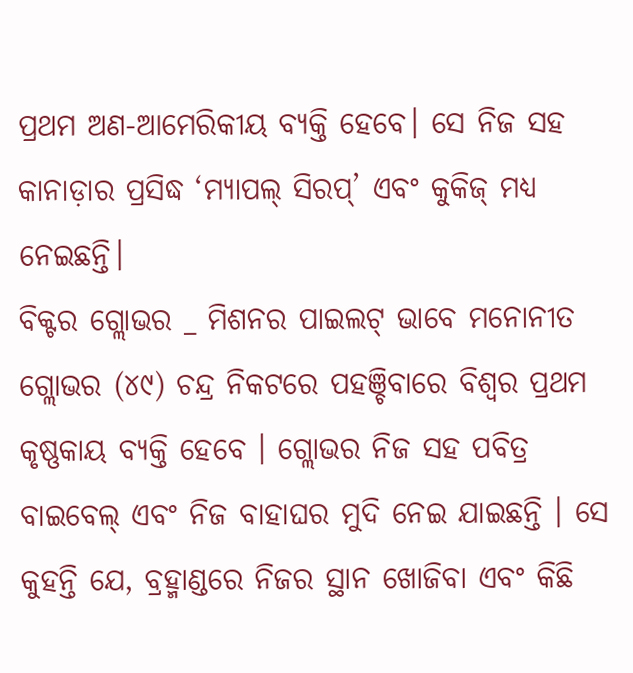ପ୍ରଥମ ଅଣ-ଆମେରିକୀୟ ବ୍ୟକ୍ତି ହେବେ। ସେ ନିଜ ସହ କାନାଡ଼ାର ପ୍ରସିଦ୍ଧ ‘ମ୍ୟାପଲ୍ ସିରପ୍’ ଏବଂ କୁକିଜ୍ ମଧ୍ୟ ନେଇଛନ୍ତି।
ବିକ୍ଟର ଗ୍ଲୋଭର _ ମିଶନର ପାଇଲଟ୍ ଭାବେ ମନୋନୀତ ଗ୍ଲୋଭର (୪୯) ଚନ୍ଦ୍ର ନିକଟରେ ପହଞ୍ଚିବାରେ ବିଶ୍ୱର ପ୍ରଥମ କୃଷ୍ଣକାୟ ବ୍ୟକ୍ତି ହେବେ । ଗ୍ଲୋଭର ନିଜ ସହ ପବିତ୍ର ବାଇବେଲ୍ ଏବଂ ନିଜ ବାହାଘର ମୁଦି ନେଇ ଯାଇଛନ୍ତି । ସେ କୁହନ୍ତି ଯେ, ବ୍ରହ୍ମାଣ୍ଡରେ ନିଜର ସ୍ଥାନ ଖୋଜିବା ଏବଂ କିଛି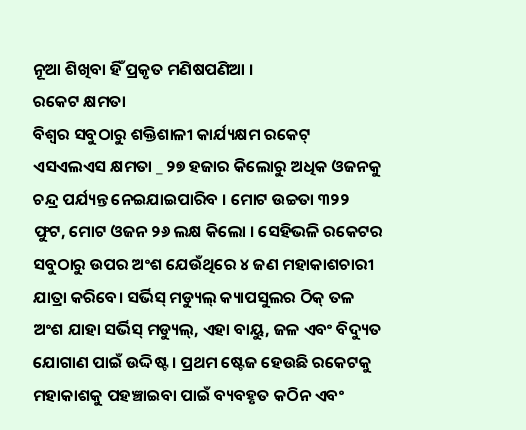ନୂଆ ଶିଖିବା ହିଁ ପ୍ରକୃତ ମଣିଷପଣିଆ ।
ରକେଟ କ୍ଷମତା
ବିଶ୍ୱର ସବୁଠାରୁ ଶକ୍ତିଶାଳୀ କାର୍ଯ୍ୟକ୍ଷମ ରକେଟ୍ ଏସଏଲଏସ କ୍ଷମତା _ ୨୭ ହଜାର କିଲୋରୁ ଅଧିକ ଓଜନକୁ ଚନ୍ଦ୍ର ପର୍ଯ୍ୟନ୍ତ ନେଇଯାଇପାରିବ । ମୋଟ ଉଚ୍ଚତା ୩୨୨ ଫୁଟ, ମୋଟ ଓଜନ ୨୬ ଲକ୍ଷ କିଲୋ । ସେହିଭଳି ରକେଟର ସବୁଠାରୁ ଉପର ଅଂଶ ଯେଉଁଥିରେ ୪ ଜଣ ମହାକାଶଚାରୀ ଯାତ୍ରା କରିବେ। ସର୍ଭିସ୍ ମଡ୍ୟୁଲ୍ କ୍ୟାପସୁଲର ଠିକ୍ ତଳ ଅଂଶ ଯାହା ସର୍ଭିସ୍ ମଡ୍ୟୁଲ୍, ଏହା ବାୟୁ, ଜଳ ଏବଂ ବିଦ୍ୟୁତ ଯୋଗାଣ ପାଇଁ ଉଦ୍ଦିଷ୍ଟ । ପ୍ରଥମ ଷ୍ଟେଜ ହେଉଛି ରକେଟକୁ ମହାକାଶକୁ ପହଞ୍ଚାଇବା ପାଇଁ ବ୍ୟବହୃତ କଠିନ ଏବଂ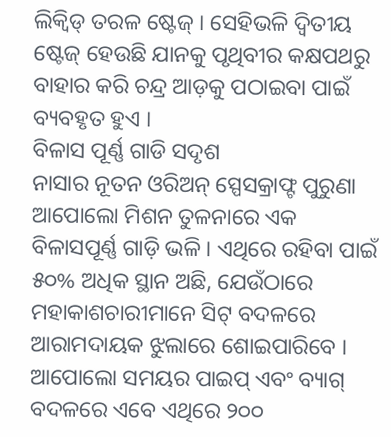ଲିକ୍ୱିଡ୍ ତରଳ ଷ୍ଟେଜ୍ । ସେହିଭଳି ଦ୍ବିତୀୟ ଷ୍ଟେଜ୍ ହେଉଛି ଯାନକୁ ପୃଥିବୀର କକ୍ଷପଥରୁ ବାହାର କରି ଚନ୍ଦ୍ର ଆଡ଼କୁ ପଠାଇବା ପାଇଁ ବ୍ୟବହୃତ ହୁଏ ।
ବିଳାସ ପୂର୍ଣ୍ଣ ଗାଡି ସଦୃଶ
ନାସାର ନୂତନ ଓରିଅନ୍ ସ୍ପେସକ୍ରାଫ୍ଟ ପୁରୁଣା ଆପୋଲୋ ମିଶନ ତୁଳନାରେ ଏକ ବିଳାସପୂର୍ଣ୍ଣ ଗାଡ଼ି ଭଳି । ଏଥିରେ ରହିବା ପାଇଁ ୫୦% ଅଧିକ ସ୍ଥାନ ଅଛି, ଯେଉଁଠାରେ ମହାକାଶଚାରୀମାନେ ସିଟ୍ ବଦଳରେ ଆରାମଦାୟକ ଝୁଲାରେ ଶୋଇପାରିବେ । ଆପୋଲୋ ସମୟର ପାଇପ୍ ଏବଂ ବ୍ୟାଗ୍ ବଦଳରେ ଏବେ ଏଥିରେ ୨୦୦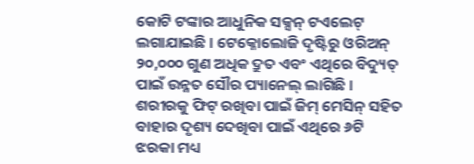କୋଟି ଟଙ୍କାର ଆଧୁନିକ ସକ୍ସନ୍ ଟଏଲେଟ୍ ଲଗାଯାଇଛି । ଟେକ୍ନୋଲୋଜି ଦୃଷ୍ଟିରୁ ଓରିଅନ୍ ୨୦,୦୦୦ ଗୁଣ ଅଧିକ ଦ୍ରୁତ ଏବଂ ଏଥିରେ ବିଦ୍ୟୁତ୍ ପାଇଁ ଉନ୍ନତ ସୌର ପ୍ୟାନେଲ୍ ଲାଗିଛି । ଶରୀରକୁ ଫିଟ୍ ରଖିବା ପାଇଁ ଜିମ୍ ମେସିନ୍ ସହିତ ବାହାର ଦୃଶ୍ୟ ଦେଖିବା ପାଇଁ ଏଥିରେ ୬ଟି ଝରକା ମଧ୍ୟ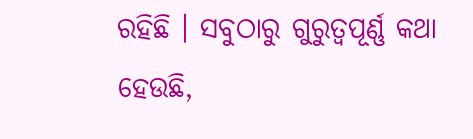ରହିଛି । ସବୁଠାରୁ ଗୁରୁତ୍ୱପୂର୍ଣ୍ଣ କଥା ହେଉଛି,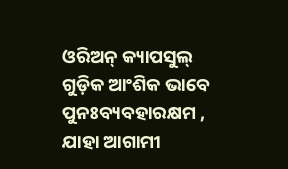ଓରିଅନ୍ କ୍ୟାପସୁଲ୍ ଗୁଡ଼ିକ ଆଂଶିକ ଭାବେ ପୁନଃବ୍ୟବହାରକ୍ଷମ , ଯାହା ଆଗାମୀ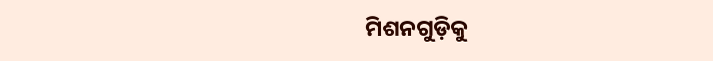ମିଶନଗୁଡ଼ିକୁ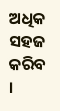ଅଧିକ ସହଜ କରିବ ।